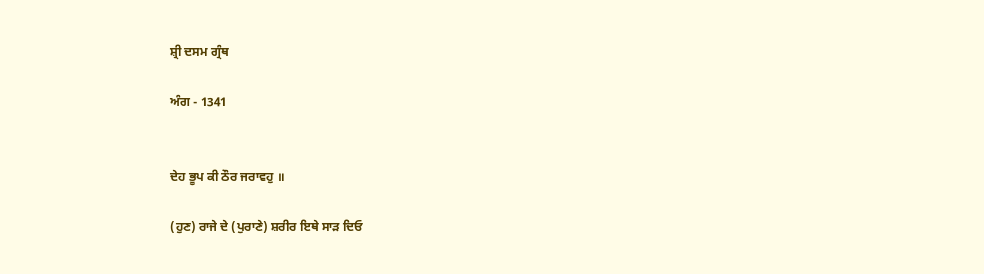ਸ਼੍ਰੀ ਦਸਮ ਗ੍ਰੰਥ

ਅੰਗ - 1341


ਦੇਹ ਭੂਪ ਕੀ ਠੌਰ ਜਰਾਵਹੁ ॥

(ਹੁਣ) ਰਾਜੇ ਦੇ (ਪੁਰਾਣੇ) ਸ਼ਰੀਰ ਇਥੇ ਸਾੜ ਦਿਓ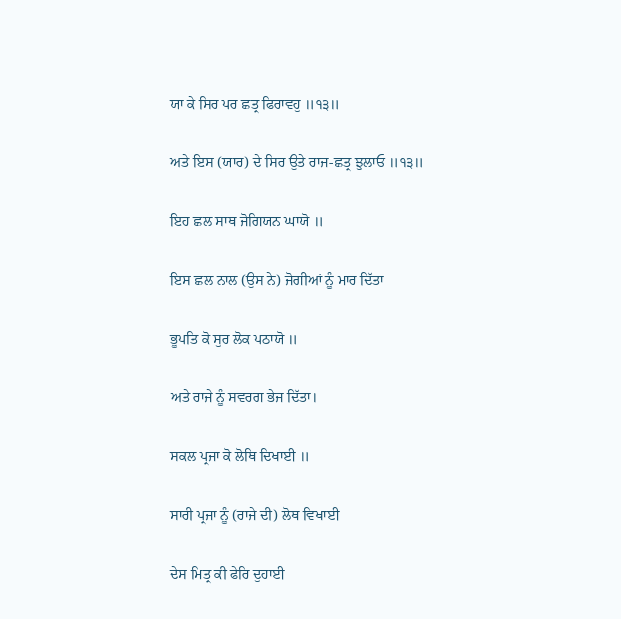ਯਾ ਕੇ ਸਿਰ ਪਰ ਛਤ੍ਰ ਫਿਰਾਵਹੁ ॥੧੩॥

ਅਤੇ ਇਸ (ਯਾਰ) ਦੇ ਸਿਰ ਉਤੇ ਰਾਜ-ਛਤ੍ਰ ਝੁਲਾਓ ॥੧੩॥

ਇਹ ਛਲ ਸਾਥ ਜੋਗਿਯਨ ਘਾਯੋ ॥

ਇਸ ਛਲ ਨਾਲ (ਉਸ ਨੇ) ਜੋਗੀਆਂ ਨੂੰ ਮਾਰ ਦਿੱਤਾ

ਭੂਪਤਿ ਕੋ ਸੁਰ ਲੋਕ ਪਠਾਯੋ ॥

ਅਤੇ ਰਾਜੇ ਨੂੰ ਸਵਰਗ ਭੇਜ ਦਿੱਤਾ।

ਸਕਲ ਪ੍ਰਜਾ ਕੋ ਲੋਥਿ ਦਿਖਾਈ ॥

ਸਾਰੀ ਪ੍ਰਜਾ ਨੂੰ (ਰਾਜੇ ਦੀ) ਲੋਥ ਵਿਖਾਈ

ਦੇਸ ਮਿਤ੍ਰ ਕੀ ਫੇਰਿ ਦੁਹਾਈ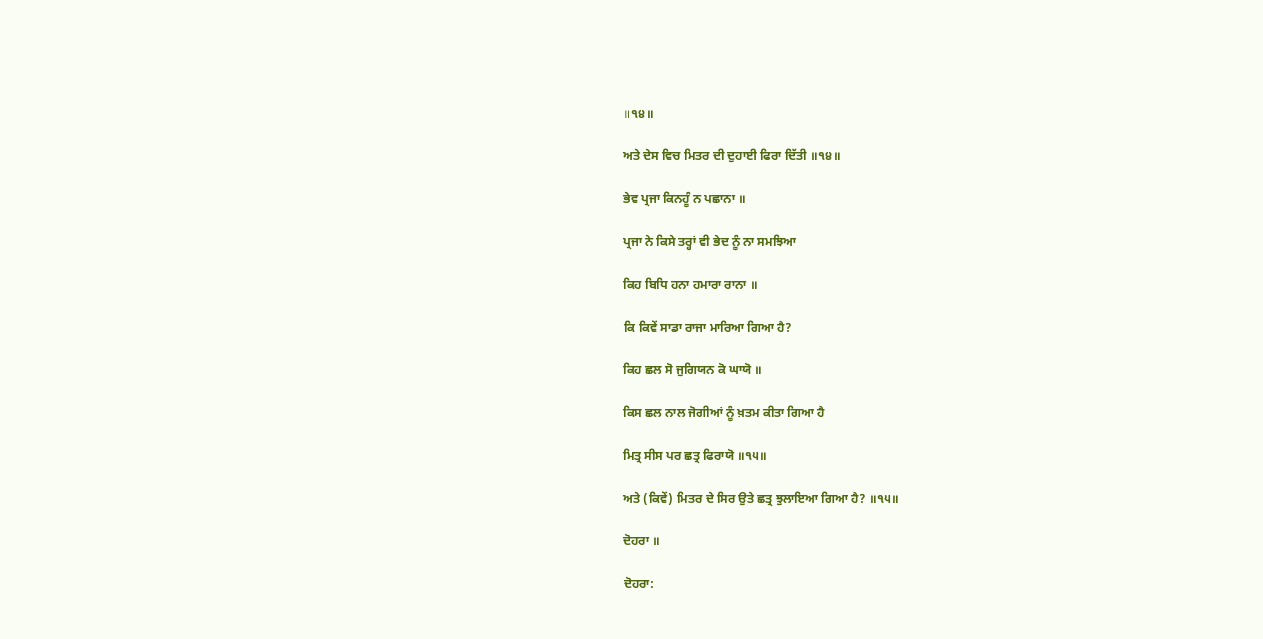॥੧੪॥

ਅਤੇ ਦੇਸ ਵਿਚ ਮਿਤਰ ਦੀ ਦੁਹਾਈ ਫਿਰਾ ਦਿੱਤੀ ॥੧੪॥

ਭੇਵ ਪ੍ਰਜਾ ਕਿਨਹੂੰ ਨ ਪਛਾਨਾ ॥

ਪ੍ਰਜਾ ਨੇ ਕਿਸੇ ਤਰ੍ਹਾਂ ਵੀ ਭੇਦ ਨੂੰ ਨਾ ਸਮਝਿਆ

ਕਿਹ ਬਿਧਿ ਹਨਾ ਹਮਾਰਾ ਰਾਨਾ ॥

ਕਿ ਕਿਵੇਂ ਸਾਡਾ ਰਾਜਾ ਮਾਰਿਆ ਗਿਆ ਹੈ?

ਕਿਹ ਛਲ ਸੋ ਜੁਗਿਯਨ ਕੋ ਘਾਯੋ ॥

ਕਿਸ ਛਲ ਨਾਲ ਜੋਗੀਆਂ ਨੂੰ ਖ਼ਤਮ ਕੀਤਾ ਗਿਆ ਹੈ

ਮਿਤ੍ਰ ਸੀਸ ਪਰ ਛਤ੍ਰ ਫਿਰਾਯੋ ॥੧੫॥

ਅਤੇ (ਕਿਵੇਂ) ਮਿਤਰ ਦੇ ਸਿਰ ਉਤੇ ਛਤ੍ਰ ਝੁਲਾਇਆ ਗਿਆ ਹੈ? ॥੧੫॥

ਦੋਹਰਾ ॥

ਦੋਹਰਾ: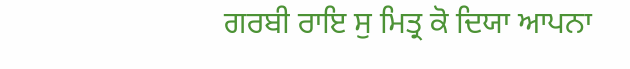ਗਰਬੀ ਰਾਇ ਸੁ ਮਿਤ੍ਰ ਕੋ ਦਿਯਾ ਆਪਨਾ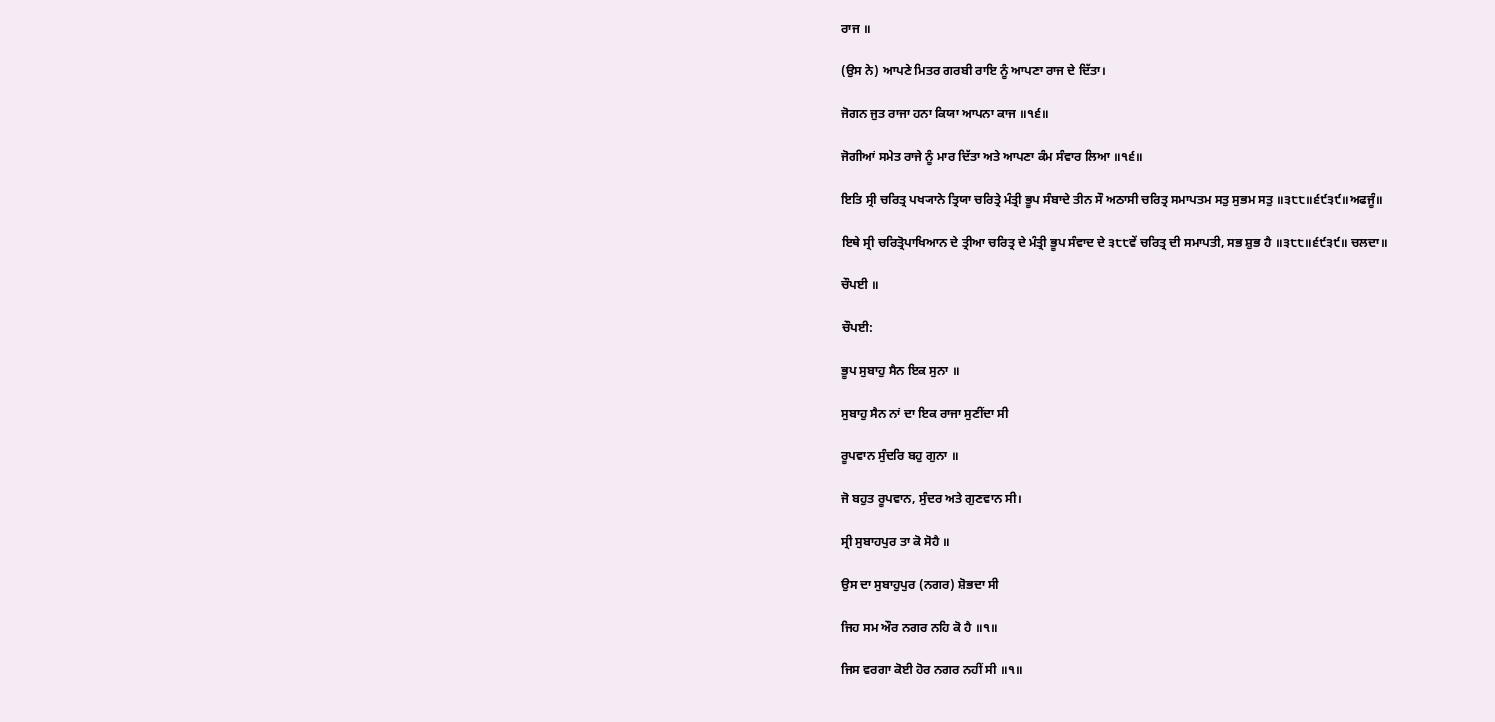ਰਾਜ ॥

(ਉਸ ਨੇ) ਆਪਣੇ ਮਿਤਰ ਗਰਬੀ ਰਾਇ ਨੂੰ ਆਪਣਾ ਰਾਜ ਦੇ ਦਿੱਤਾ।

ਜੋਗਨ ਜੁਤ ਰਾਜਾ ਹਨਾ ਕਿਯਾ ਆਪਨਾ ਕਾਜ ॥੧੬॥

ਜੋਗੀਆਂ ਸਮੇਤ ਰਾਜੇ ਨੂੰ ਮਾਰ ਦਿੱਤਾ ਅਤੇ ਆਪਣਾ ਕੰਮ ਸੰਵਾਰ ਲਿਆ ॥੧੬॥

ਇਤਿ ਸ੍ਰੀ ਚਰਿਤ੍ਰ ਪਖ੍ਯਾਨੇ ਤ੍ਰਿਯਾ ਚਰਿਤ੍ਰੇ ਮੰਤ੍ਰੀ ਭੂਪ ਸੰਬਾਦੇ ਤੀਨ ਸੌ ਅਠਾਸੀ ਚਰਿਤ੍ਰ ਸਮਾਪਤਮ ਸਤੁ ਸੁਭਮ ਸਤੁ ॥੩੮੮॥੬੯੩੯॥ਅਫਜੂੰ॥

ਇਥੇ ਸ੍ਰੀ ਚਰਿਤ੍ਰੋਪਾਖਿਆਨ ਦੇ ਤ੍ਰੀਆ ਚਰਿਤ੍ਰ ਦੇ ਮੰਤ੍ਰੀ ਭੂਪ ਸੰਵਾਦ ਦੇ ੩੮੮ਵੇਂ ਚਰਿਤ੍ਰ ਦੀ ਸਮਾਪਤੀ, ਸਭ ਸ਼ੁਭ ਹੈ ॥੩੮੮॥੬੯੩੯॥ ਚਲਦਾ॥

ਚੌਪਈ ॥

ਚੌਪਈ:

ਭੂਪ ਸੁਬਾਹੁ ਸੈਨ ਇਕ ਸੁਨਾ ॥

ਸੁਬਾਹੁ ਸੈਨ ਨਾਂ ਦਾ ਇਕ ਰਾਜਾ ਸੁਣੀਂਦਾ ਸੀ

ਰੂਪਵਾਨ ਸੁੰਦਰਿ ਬਹੁ ਗੁਨਾ ॥

ਜੋ ਬਹੁਤ ਰੂਪਵਾਨ, ਸੁੰਦਰ ਅਤੇ ਗੁਣਵਾਨ ਸੀ।

ਸ੍ਰੀ ਸੁਬਾਹਪੁਰ ਤਾ ਕੋ ਸੋਹੈ ॥

ਉਸ ਦਾ ਸੁਬਾਹੁਪੁਰ (ਨਗਰ) ਸ਼ੋਭਦਾ ਸੀ

ਜਿਹ ਸਮ ਔਰ ਨਗਰ ਨਹਿ ਕੋ ਹੈ ॥੧॥

ਜਿਸ ਵਰਗਾ ਕੋਈ ਹੋਰ ਨਗਰ ਨਹੀਂ ਸੀ ॥੧॥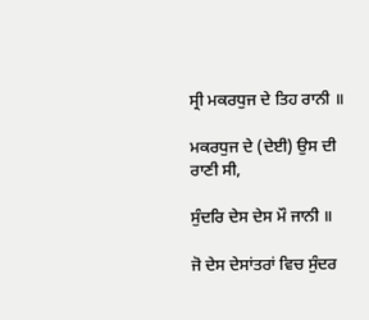ਸ੍ਰੀ ਮਕਰਧੁਜ ਦੇ ਤਿਹ ਰਾਨੀ ॥

ਮਕਰਧੁਜ ਦੇ (ਦੇਈ) ਉਸ ਦੀ ਰਾਣੀ ਸੀ,

ਸੁੰਦਰਿ ਦੇਸ ਦੇਸ ਮੌ ਜਾਨੀ ॥

ਜੋ ਦੇਸ ਦੇਸਾਂਤਰਾਂ ਵਿਚ ਸੁੰਦਰ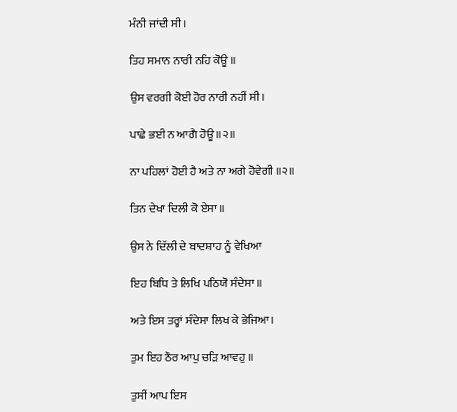ਮੰਨੀ ਜਾਂਦੀ ਸੀ।

ਤਿਹ ਸਮਾਨ ਨਾਰੀ ਨਹਿ ਕੋਊ ॥

ਉਸ ਵਰਗੀ ਕੋਈ ਹੋਰ ਨਾਰੀ ਨਹੀਂ ਸੀ।

ਪਾਛੇ ਭਈ ਨ ਆਗੈ ਹੋਊ ॥੨॥

ਨਾ ਪਹਿਲਾਂ ਹੋਈ ਹੈ ਅਤੇ ਨਾ ਅਗੇ ਹੋਵੇਗੀ ॥੨॥

ਤਿਨ ਦੇਖਾ ਦਿਲੀ ਕੋ ਏਸਾ ॥

ਉਸ ਨੇ ਦਿੱਲੀ ਦੇ ਬਾਦਸ਼ਾਹ ਨੂੰ ਵੇਖਿਆ

ਇਹ ਬਿਧਿ ਤੇ ਲਿਖਿ ਪਠਿਯੋ ਸੰਦੇਸਾ ॥

ਅਤੇ ਇਸ ਤਰ੍ਹਾਂ ਸੰਦੇਸਾ ਲਿਖ ਕੇ ਭੇਜਿਆ।

ਤੁਮ ਇਹ ਠੌਰ ਆਪੁ ਚੜਿ ਆਵਹੁ ॥

ਤੁਸੀਂ ਆਪ ਇਸ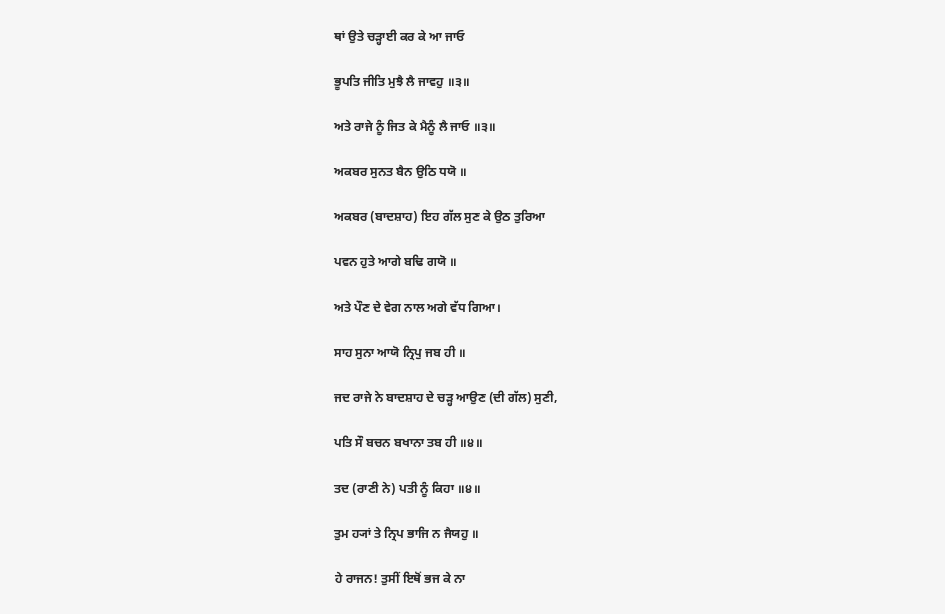ਥਾਂ ਉਤੇ ਚੜ੍ਹਾਈ ਕਰ ਕੇ ਆ ਜਾਓ

ਭੂਪਤਿ ਜੀਤਿ ਮੁਝੈ ਲੈ ਜਾਵਹੁ ॥੩॥

ਅਤੇ ਰਾਜੇ ਨੂੰ ਜਿਤ ਕੇ ਮੈਨੂੰ ਲੈ ਜਾਓ ॥੩॥

ਅਕਬਰ ਸੁਨਤ ਬੈਨ ਉਠਿ ਧਯੋ ॥

ਅਕਬਰ (ਬਾਦਸ਼ਾਹ) ਇਹ ਗੱਲ ਸੁਣ ਕੇ ਉਠ ਤੁਰਿਆ

ਪਵਨ ਹੁਤੇ ਆਗੇ ਬਢਿ ਗਯੋ ॥

ਅਤੇ ਪੌਣ ਦੇ ਵੇਗ ਨਾਲ ਅਗੇ ਵੱਧ ਗਿਆ।

ਸਾਹ ਸੁਨਾ ਆਯੋ ਨ੍ਰਿਪੁ ਜਬ ਹੀ ॥

ਜਦ ਰਾਜੇ ਨੇ ਬਾਦਸ਼ਾਹ ਦੇ ਚੜ੍ਹ ਆਉਣ (ਦੀ ਗੱਲ) ਸੁਣੀ,

ਪਤਿ ਸੌ ਬਚਨ ਬਖਾਨਾ ਤਬ ਹੀ ॥੪॥

ਤਦ (ਰਾਣੀ ਨੇ) ਪਤੀ ਨੂੰ ਕਿਹਾ ॥੪॥

ਤੁਮ ਹ੍ਯਾਂ ਤੇ ਨ੍ਰਿਪ ਭਾਜਿ ਨ ਜੈਯਹੁ ॥

ਹੇ ਰਾਜਨ! ਤੁਸੀਂ ਇਥੋਂ ਭਜ ਕੇ ਨਾ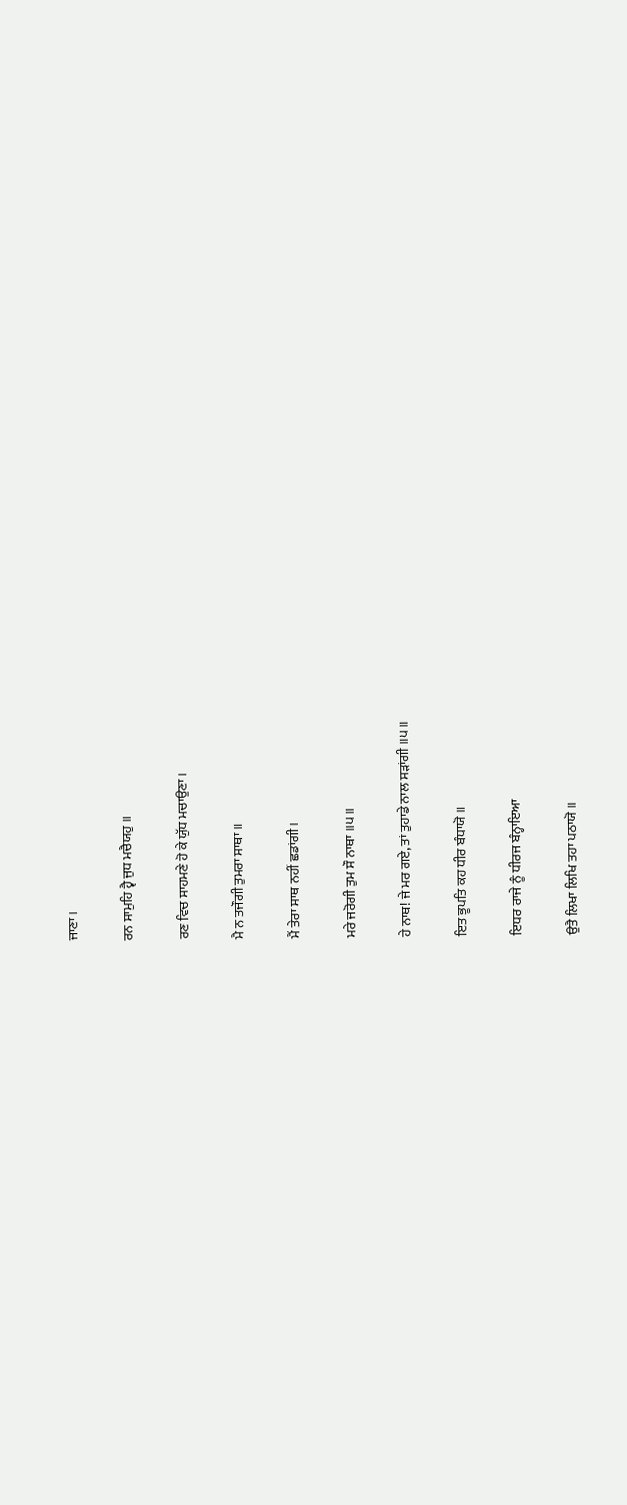ਜਾਣਾ।

ਰਨ ਸਾਮੁਹਿ ਹ੍ਵੈ ਜੁਧ ਮਚੈਯਹੁ ॥

ਰਣ ਵਿਚ ਸਾਹਮਣੇ ਹੋ ਕੇ ਯੁੱਧ ਮਚਾਉਣਾ।

ਮੈ ਨ ਤਜੌਗੀ ਤੁਮਰਾ ਸਾਥਾ ॥

ਮੈਂ ਤੇਰਾ ਸਾਥ ਨਹੀਂ ਛਡਾਂਗੀ।

ਮਰੇ ਜਰੋਗੀ ਤੁਮ ਸੌ ਨਾਥਾ ॥੫॥

ਹੇ ਨਾਥ! ਜੇ ਮਰ ਗਏ, ਤਾਂ ਤੁਹਾਡੇ ਨਾਲ ਸੜਾਂਗੀ ॥੫॥

ਇਤ ਭੂਪਤਿ ਕਹ ਧੀਰ ਬੰਧਾਯੋ ॥

ਇਧਰ ਰਾਜੇ ਨੂੰ ਧੀਰਜ ਬੰਨ੍ਹਾਇਆ

ਉਤੈ ਲਿਖਾ ਲਿਖਿ ਤਹਾ ਪਠਾਯੋ ॥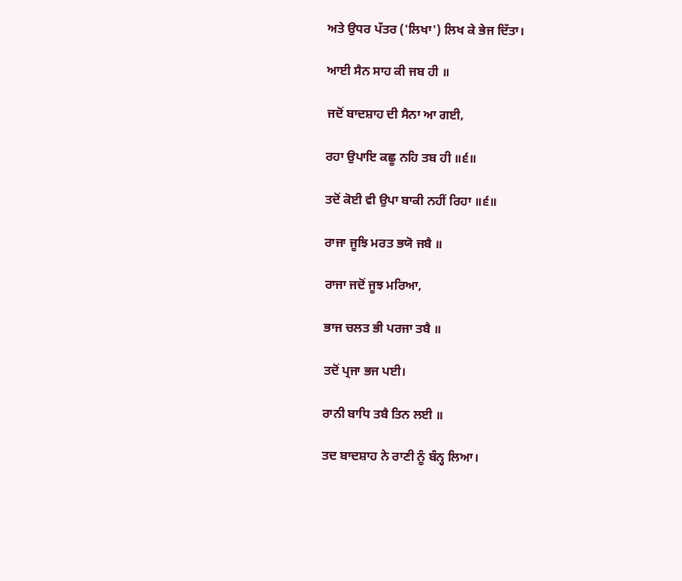ਅਤੇ ਉਧਰ ਪੱਤਰ ('ਲਿਖਾ') ਲਿਖ ਕੇ ਭੇਜ ਦਿੱਤਾ।

ਆਈ ਸੈਨ ਸਾਹ ਕੀ ਜਬ ਹੀ ॥

ਜਦੋਂ ਬਾਦਸ਼ਾਹ ਦੀ ਸੈਨਾ ਆ ਗਈ,

ਰਹਾ ਉਪਾਇ ਕਛੂ ਨਹਿ ਤਬ ਹੀ ॥੬॥

ਤਦੋਂ ਕੋਈ ਵੀ ਉਪਾ ਬਾਕੀ ਨਹੀਂ ਰਿਹਾ ॥੬॥

ਰਾਜਾ ਜੂਝਿ ਮਰਤ ਭਯੋ ਜਬੈ ॥

ਰਾਜਾ ਜਦੋਂ ਜੂਝ ਮਰਿਆ,

ਭਾਜ ਚਲਤ ਭੀ ਪਰਜਾ ਤਬੈ ॥

ਤਦੋਂ ਪ੍ਰਜਾ ਭਜ ਪਈ।

ਰਾਨੀ ਬਾਧਿ ਤਬੈ ਤਿਨ ਲਈ ॥

ਤਦ ਬਾਦਸ਼ਾਹ ਨੇ ਰਾਣੀ ਨੂੰ ਬੰਨ੍ਹ ਲਿਆ।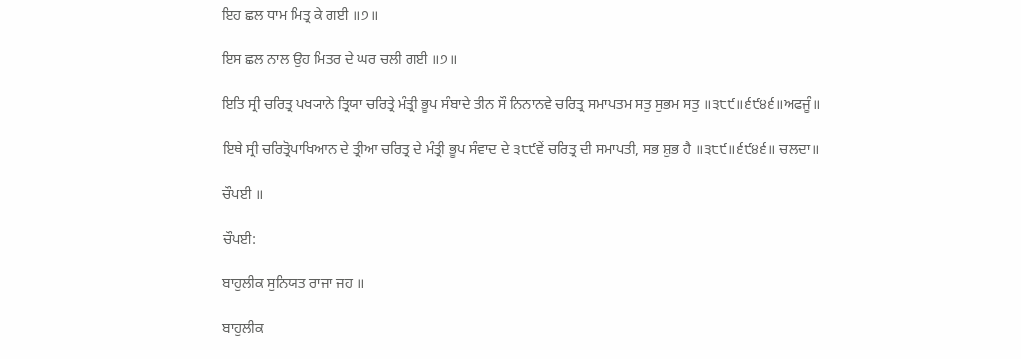ਇਹ ਛਲ ਧਾਮ ਮਿਤ੍ਰ ਕੇ ਗਈ ॥੭॥

ਇਸ ਛਲ ਨਾਲ ਉਹ ਮਿਤਰ ਦੇ ਘਰ ਚਲੀ ਗਈ ॥੭॥

ਇਤਿ ਸ੍ਰੀ ਚਰਿਤ੍ਰ ਪਖ੍ਯਾਨੇ ਤ੍ਰਿਯਾ ਚਰਿਤ੍ਰੇ ਮੰਤ੍ਰੀ ਭੂਪ ਸੰਬਾਦੇ ਤੀਨ ਸੌ ਨਿਨਾਨਵੇ ਚਰਿਤ੍ਰ ਸਮਾਪਤਮ ਸਤੁ ਸੁਭਮ ਸਤੁ ॥੩੮੯॥੬੯੪੬॥ਅਫਜੂੰ॥

ਇਥੇ ਸ੍ਰੀ ਚਰਿਤ੍ਰੋਪਾਖਿਆਨ ਦੇ ਤ੍ਰੀਆ ਚਰਿਤ੍ਰ ਦੇ ਮੰਤ੍ਰੀ ਭੂਪ ਸੰਵਾਦ ਦੇ ੩੮੯ਵੇਂ ਚਰਿਤ੍ਰ ਦੀ ਸਮਾਪਤੀ, ਸਭ ਸ਼ੁਭ ਹੈ ॥੩੮੯॥੬੯੪੬॥ ਚਲਦਾ॥

ਚੌਪਈ ॥

ਚੌਪਈ:

ਬਾਹੁਲੀਕ ਸੁਨਿਯਤ ਰਾਜਾ ਜਹ ॥

ਬਾਹੁਲੀਕ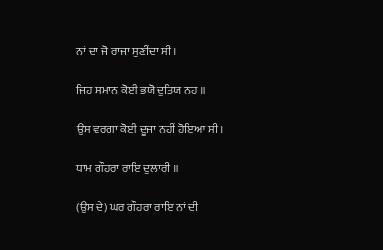ਨਾਂ ਦਾ ਜੋ ਰਾਜਾ ਸੁਣੀਂਦਾ ਸੀ।

ਜਿਹ ਸਮਾਨ ਕੋਈ ਭਯੋ ਦੁਤਿਯ ਨਹ ॥

ਉਸ ਵਰਗਾ ਕੋਈ ਦੂਜਾ ਨਹੀਂ ਹੋਇਆ ਸੀ।

ਧਾਮ ਗੌਹਰਾ ਰਾਇ ਦੁਲਾਰੀ ॥

(ਉਸ ਦੇ) ਘਰ ਗੌਹਰਾ ਰਾਇ ਨਾਂ ਦੀ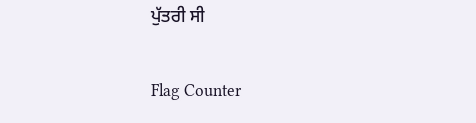ਪੁੱਤਰੀ ਸੀ


Flag Counter